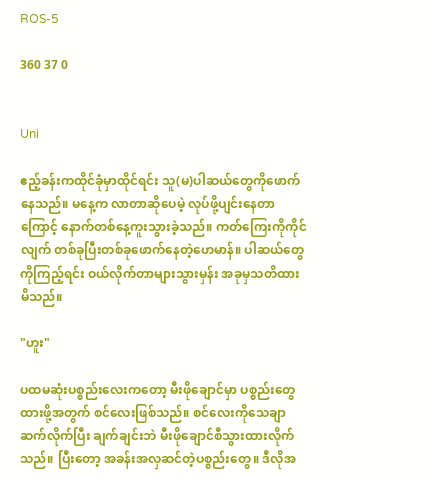ROS-5

360 37 0


Uni

ဧည့်ခန်းကထိုင်ခုံမှာထိုင်ရင်း သူ(မ)ပါဆယ်တွေကိုဖောက်နေသည်။ မနေ့က လာတာဆိုပေမဲ့ လုပ်ဖို့ပျင်းနေတာကြောင့် နောက်တစ်နေ့ကူးသွားခဲ့သည်။ ကတ်ကြေးကိုကိုင်လျက် တစ်ခုပြီးတစ်ခုဖောက်နေတဲ့ဟေမာန်။ ပါဆယ်တွေကိုကြည့်ရင်း ဝယ်လိုက်တာများသွားမှန်း အခုမှသတိထားမိသည်။

"ဟူး"

ပထမဆုံးပစ္စည်းလေးကတော့ မီးဖိုချောင်မှာ ပစ္စည်းတွေထားဖို့အတွက် စင်လေးဖြစ်သည်။ စင်လေးကိုသေချာဆက်လိုက်ပြီး ချက်ချင်းဘဲ မီးဖိုချောင်စီသွားထားလိုက်သည်။ ပြီးတော့ အခန်းအလှဆင်တဲ့ပစ္စည်းတွေ။ ဒီလိုအ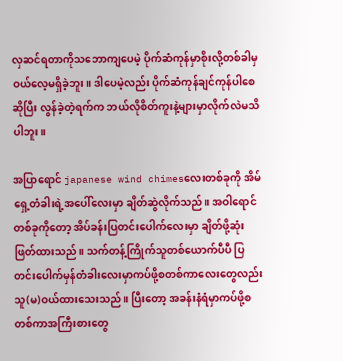လှဆင်ရတာကိုသဘောကျပေမဲ့ ပိုက်ဆံကုန်မှာစိုးလို့တစ်ခါမှဝယ်လေ့မရှိခဲ့ဘူး။ ဒါပေမဲ့လည်း ပိုက်ဆံကုန်ချင်ကုန်ပါစေဆိုပြီး လွန်ခဲ့တဲ့ရက်က ဘယ်လိုစိတ်ကူးနဲ့များမှာလိုက်လဲမသိပါဘူး။

အပြာရောင် japanese wind chimesလေးတစ်ခုကို အိမ်ရှေ့တံခါးရဲ့အပေါ်လေးမှာ ချိတ်ဆွဲလိုက်သည်။ အဝါရောင်တစ်ခုကိုတော့ အိပ်ခန်းပြတင်းပေါက်လေးမှာ ချိတ်ဖို့ဆုံးဖြတ်ထားသည်။ သက်တန့်ကြိုက်သူတစ်ယောက်ပီပီ ပြတင်းပေါက်မှန်တံခါးလေးမှာကပ်ဖို့စတစ်ကာလေးတွေလည်း သူ(မ)ဝယ်ထားသေးသည်။ ပြီးတော့ အခန်းနံရံမှာကပ်ဖို့စတစ်ကာအကြီးစားတွေ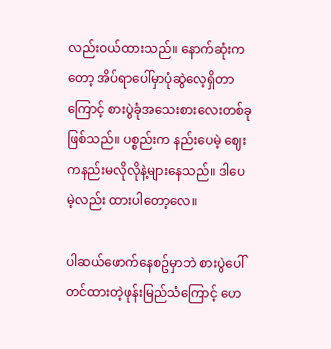လည်းဝယ်ထားသည်။ နောက်ဆုံးကတော့ အိပ်ရာပေါ်မှာပုံဆွဲလေ့ရှိတာကြောင့် စားပွဲခုံအသေးစားလေးတစ်ခုဖြစ်သည်။ ပစ္စည်းက နည်းပေမဲ့ ဈေးကနည်းမလိုလိုနဲ့များနေသည်။ ဒါပေမဲ့လည်း ထားပါတော့လေ။

ပါဆယ်ဖောက်နေစဥ်မှာဘဲ စားပွဲပေါ်တင်ထားတဲ့ဖုန်းမြည်သံကြောင့် ဟေ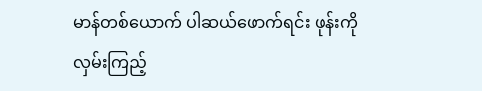မာန်တစ်ယောက် ပါဆယ်ဖောက်ရင်း ဖုန်းကိုလှမ်းကြည့်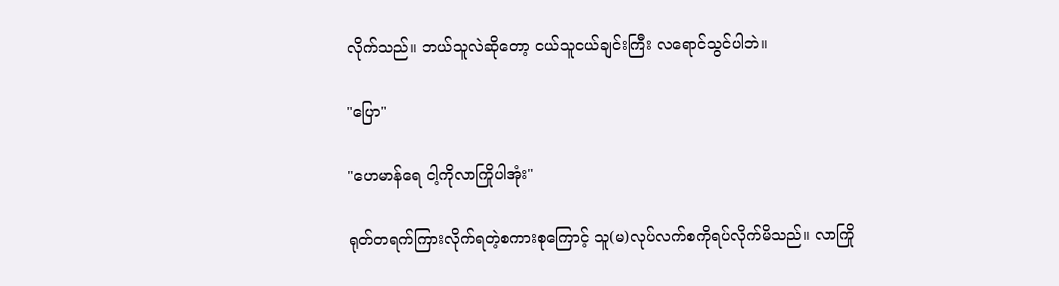လိုက်သည်။ ဘယ်သူလဲဆိုတော့ ငယ်သူငယ်ချင်းကြီး လရောင်သွင်ပါဘဲ။

"ပြော"

"ဟေမာန်ရေ ငါ့ကိုလာကြိုပါအုံး"

ရုတ်တရက်ကြားလိုက်ရတဲ့စကားစုကြောင့် သူ(မ)လုပ်လက်စကိုရပ်လိုက်မိသည်။ လာကြို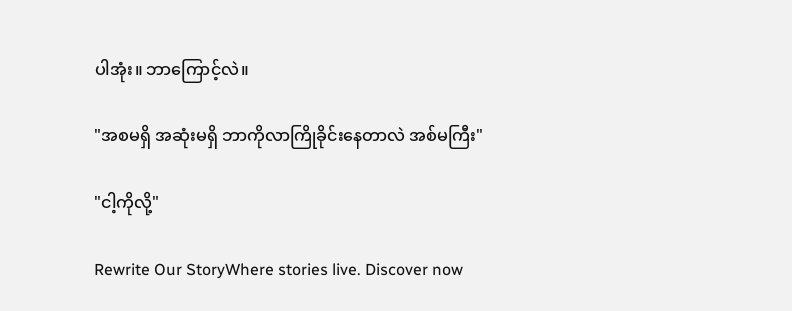ပါအုံး။ ဘာကြောင့်လဲ။

"အစမရှိ အဆုံးမရှိ ဘာကိုလာကြိုခိုင်းနေတာလဲ အစ်မကြီး"

"ငါ့ကိုလို့"

Rewrite Our StoryWhere stories live. Discover now